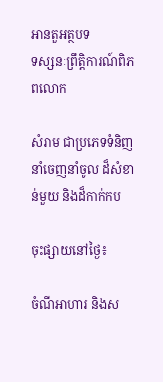អានតួអត្ថបទ
ទស្សនៈព្រឹត្តិការណ៍ពិភពលោក

សំរាម ជាប្រភេទទំនិញនាំចេញនាំចូល ដ៏សំខាន់មួយ និងដ៏កាក់កប

ចុះផ្សាយនៅថ្ងៃ៖

ចំណីអាហារ និងស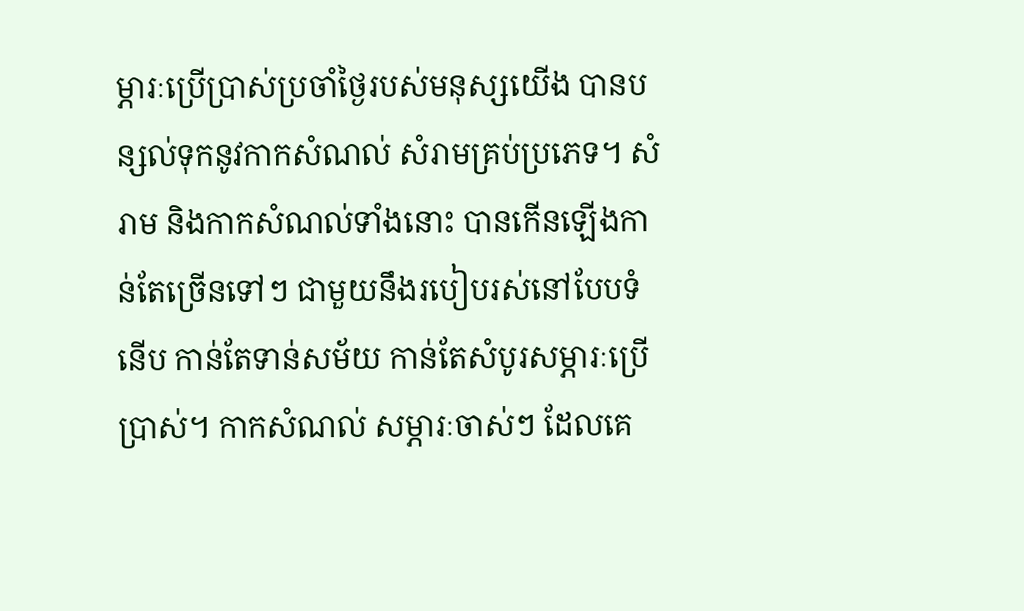ម្ភារៈប្រើប្រាស់ប្រចាំថ្ងៃរបស់មនុស្សយើង បានបន្សល់ទុកនូវកាកសំណល់ សំរាមគ្រប់ប្រភេទ។ សំរាម និងកាកសំណល់ទាំងនោះ បានកើនឡើងកាន់តែច្រើនទៅៗ ជាមួយនឹងរបៀបរស់នៅបែបទំនើប កាន់តែទាន់សម័យ កាន់តែសំបូរសម្ភារៈប្រើប្រាស់។ កាកសំណល់ សម្ភារៈចាស់ៗ ដែលគេ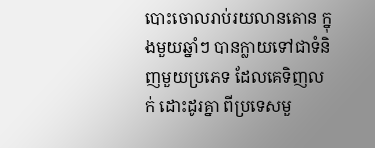បោះចោលរាប់រយលានតោន ក្នុងមួយឆ្នាំៗ បានក្លាយទៅជាទំនិញមួយប្រភេទ ដែលគេទិញលក់ ដោះដូរគ្នា ពីប្រទេសមួ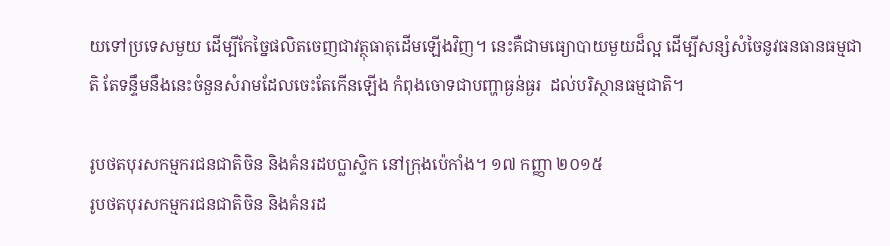យទៅប្រទេសមួយ ដើម្បីកែច្នៃផលិតចេញជាវត្ថុធាតុដើមឡើងវិញ។ នេះគឺជាមធ្យោបាយមួយដ៏ល្អ ដើម្បីសន្សំសំចៃនូវធនធានធម្មជាតិ តែទន្ទឹមនឹងនេះចំនួនសំរាមដែលចេះតែកើនឡើង កំពុងចោទជាបញ្ហាធ្ងន់ធ្ងរ  ដល់បរិស្ថានធម្មជាតិ។

រូបថតបុរសកម្មករជនជាតិចិន និងគំនរដបប្លាស្ទិក នៅក្រុងប៉េកាំង។ ១៧ កញ្ញា ២០១៥
រូបថតបុរសកម្មករជនជាតិចិន និងគំនរដ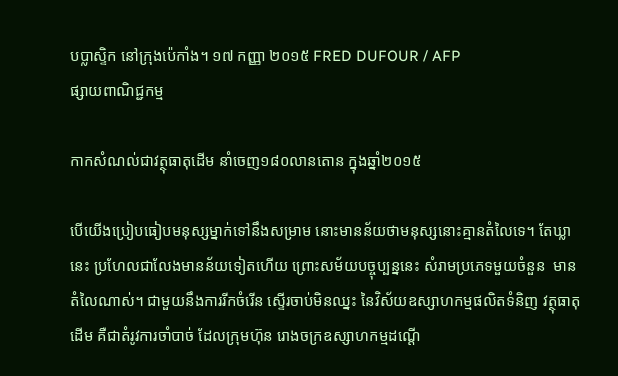បប្លាស្ទិក នៅក្រុងប៉េកាំង។ ១៧ កញ្ញា ២០១៥ FRED DUFOUR / AFP
ផ្សាយពាណិជ្ជកម្ម

កាកសំណល់ជាវត្ថុធាតុដើម នាំចេញ១៨០លានតោន ក្នុងឆ្នាំ២០១៥

បើយើងប្រៀបធៀបមនុស្សម្នាក់ទៅនឹងសម្រាម នោះមានន័យថាមនុស្សនោះគ្មានតំលៃទេ។ តែឃ្លានេះ ប្រហែលជាលែងមានន័យទៀតហើយ ព្រោះសម័យបច្ចុប្បន្ននេះ សំរាមប្រភេទមួយចំនួន  មានតំលៃណាស់។ ជាមួយនឹងការរីកចំរើន ស្ទើរចាប់មិនឈ្នះ នៃវិស័យឧស្សាហកម្មផលិតទំនិញ វត្ថុធាតុដើម គឺជាតំរូវការចាំបាច់ ដែលក្រុមហ៊ុន រោងចក្រឧស្សាហកម្មដណ្តើ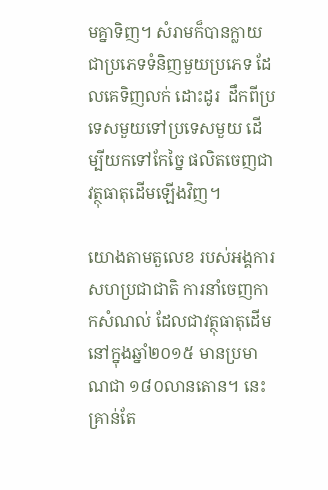មគ្នាទិញ។ សំរាមក៏បានក្លាយជាប្រភេទទំនិញមួយប្រភេទ ដែលគេទិញលក់ ដោះដូរ  ដឹកពីប្រទេសមួយទៅប្រទេសមួយ ដើម្បីយកទៅកែច្នៃ ផលិតចេញជាវត្ថុធាតុដើមឡើងវិញ។

យោងតាមតួលេខ របស់អង្គការសហប្រជាជាតិ ការនាំចេញកាកសំណល់ ដែលជាវត្ថុធាតុដើម នៅក្នុងឆ្នាំ២០១៥ មានប្រមាណជា ១៨០លានតោន។ នេះគ្រាន់តែ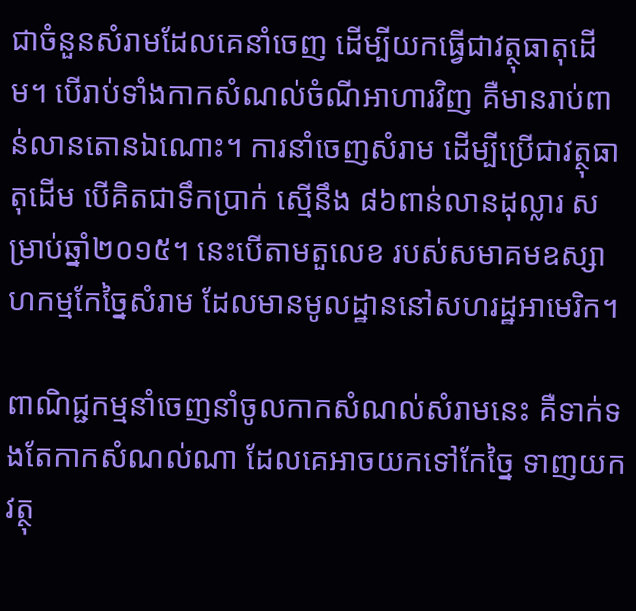ជាចំនួនសំរាមដែលគេនាំចេញ ដើម្បីយកធ្វើជាវត្ថុធាតុដើម។ បើរាប់ទាំងកាកសំណល់ចំណីអាហារវិញ គឺមានរាប់ពាន់លានតោនឯណោះ។ ការនាំចេញសំរាម ដើម្បីប្រើជាវត្ថុធាតុដើម បើគិតជាទឹកប្រាក់ ស្មើនឹង ៨៦ពាន់លានដុល្លារ សម្រាប់ឆ្នាំ២០១៥។ នេះបើតាមតួលេខ របស់សមាគមឧស្សាហកម្មកែច្នៃសំរាម ដែលមានមូលដ្ឋាននៅសហរដ្ឋអាមេរិក។

ពាណិជ្ជកម្មនាំចេញនាំចូលកាកសំណល់សំរាមនេះ គឺទាក់ទងតែកាកសំណល់ណា ដែលគេអាចយកទៅកែច្នៃ ទាញយកវត្ថុ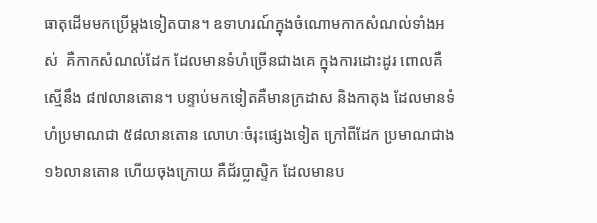ធាតុដើមមកប្រើម្តងទៀតបាន។ ឧទាហរណ៍ក្នុងចំណោមកាកសំណល់ទាំងអស់  គឺកាកសំណល់ដែក ដែលមានទំហំច្រើនជាងគេ ក្នុងការដោះដូរ ពោលគឺស្មើនឹង ៨៧លានតោន។ បន្ទាប់មកទៀតគឺមានក្រដាស និងកាតុង ដែលមានទំហំប្រមាណជា ៥៨លានតោន លោហៈចំរុះផ្សេងទៀត ក្រៅពីដែក ប្រមាណជាង១៦លានតោន ហើយចុងក្រោយ គឺជ័រប្លាស្ទិក ដែលមានប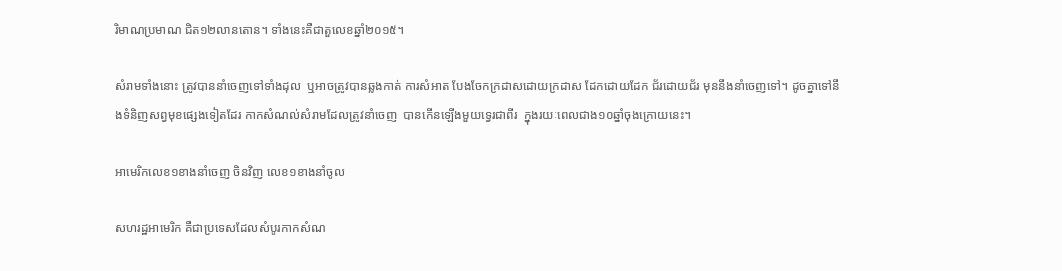រិមាណប្រមាណ ជិត១២លានតោន។ ទាំងនេះគឺជាតួលេខឆ្នាំ២០១៥។

សំរាមទាំងនោះ ត្រូវបាននាំចេញទៅទាំងដុល  ឬអាចត្រូវបានឆ្លងកាត់ ការសំអាត បែងចែកក្រដាសដោយក្រដាស ដែកដោយដែក ជ័រដោយជ័រ មុននឹងនាំចេញទៅ។ ដូចគ្នាទៅនឹងទំនិញសព្វមុខផ្សេងទៀតដែរ កាកសំណល់សំរាមដែលត្រូវនាំចេញ  បានកើនឡើងមួយទ្វេរជាពីរ  ក្នុងរយៈពេលជាង១០ឆ្នាំចុងក្រោយនេះ។

អាមេរិកលេខ១ខាងនាំចេញ ចិនវិញ លេខ១ខាងនាំចូល

សហរដ្ឋអាមេរិក គឺជាប្រទេសដែលសំបូរកាកសំណ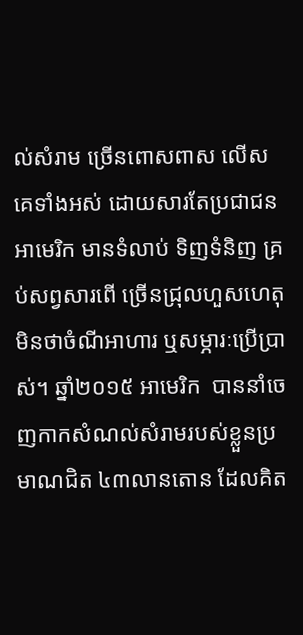ល់សំរាម ច្រើនពោសពាស លើសគេទាំងអស់ ដោយសារតែប្រជាជនអាមេរិក មានទំលាប់ ទិញទំនិញ គ្រប់សព្វសារពើ ច្រើនជ្រុលហួសហេតុ មិនថាចំណីអាហារ ឬសម្ភារៈប្រើប្រាស់។ ឆ្នាំ២០១៥ អាមេរិក  បាននាំចេញកាកសំណល់សំរាមរបស់ខ្លួនប្រមាណជិត ៤៣លានតោន ដែលគិត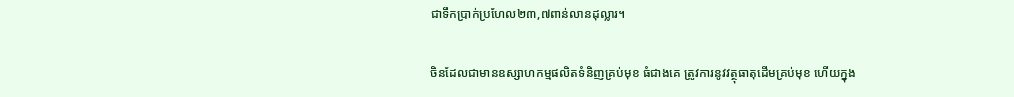ជាទឹកប្រាក់ប្រហែល២៣,៧ពាន់លានដុល្លារ។

ចិនដែលជាមានឧស្សាហកម្មផលិតទំនិញគ្រប់មុខ ធំជាងគេ ត្រូវការនូវវត្ថុធាតុដើមគ្រប់មុខ ហើយក្នុង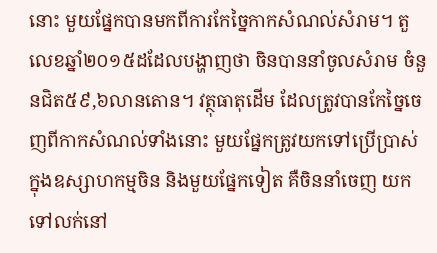នោះ មួយផ្នែកបានមកពីការកែច្នៃកាកសំណល់សំរាម។ តួលេខឆ្នាំ២០១៥ដដែលបង្ហាញថា ចិនបាននាំចូលសំរាម ចំនួនជិត៥៩,៦លានតោន។ វត្ថុធាតុដើម ដែលត្រូវបានកែច្នៃចេញពីកាកសំណល់ទាំងនោះ មួយផ្នែកត្រូវយកទៅប្រើប្រាស់ ក្នុងឧស្សាហកម្មចិន និងមួយផ្នែកទៀត គឺចិននាំចេញ យកទៅលក់នៅ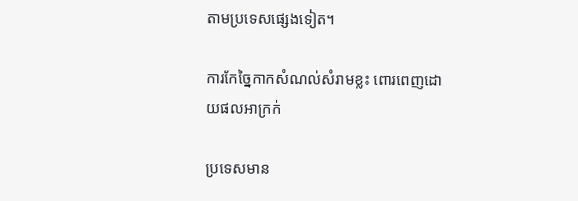តាមប្រទេសផ្សេងទៀត។

ការកែច្នៃកាកសំណល់សំរាមខ្លះ ពោរពេញដោយផលអាក្រក់

ប្រទេសមាន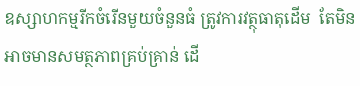ឧស្សាហកម្មរីកចំរើនមួយចំនួនធំ ត្រូវការវត្ថុធាតុដើម  តែមិនអាចមានសមត្ថភាពគ្រប់គ្រាន់ ដើ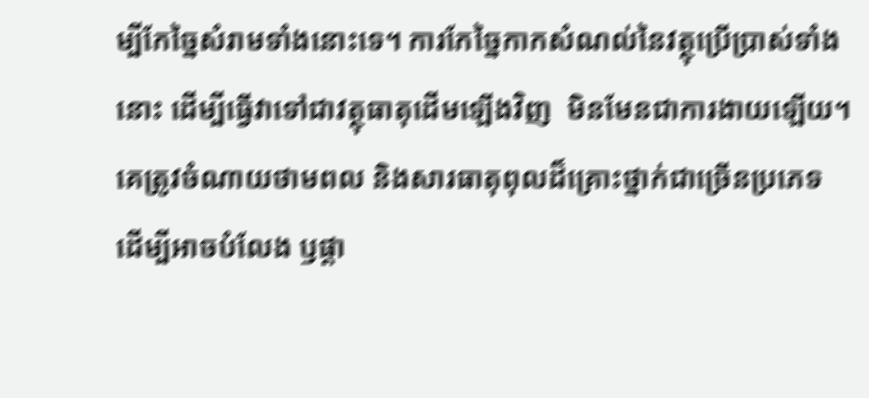ម្បីកែច្នៃសំរាមទាំងនោះទេ។ ការកែច្នៃកាកសំណល់នៃវត្ថុប្រើប្រាស់ទាំងនោះ ដើម្បីធ្វើវាទៅជាវត្ថុធាតុដើមឡើងវិញ  មិនមែនជាការងាយឡើយ។ គេត្រូវចំណាយថាមពល និងសារធាតុពុលដ៏គ្រោះថ្នាក់ជាច្រើនប្រភេទ  ដើម្បីអាចបំលែង ឫផ្តា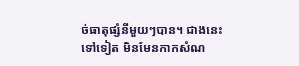ច់ធាតុផ្សំនីមួយៗបាន។ ជាងនេះទៅទៀត មិនមែនកាកសំណ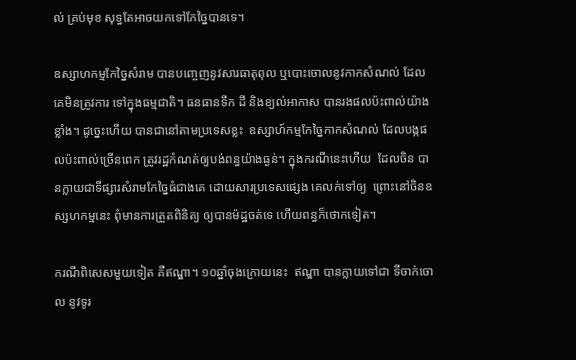ល់ គ្រប់មុខ សុទ្ធតែអាចយកទៅកែច្នៃបានទេ។

ឧស្សាហកម្មកែច្នៃសំរាម បានបញ្ចេញនូវសារធាតុពុល ឬបោះចោលនូវកាកសំណល់ ដែលគេមិនត្រូវការ ទៅក្នុងធម្មជាតិ។ ធនធានទឹក ដី និងខ្យល់អាកាស បានរងផលប៉ះពាល់យ៉ាងខ្លាំង។ ដូច្នេះហើយ បានជានៅតាមប្រទេសខ្លះ  ឧស្សាហ៍កម្មកែច្នៃកាកសំណល់ ដែលបង្កផលប៉ះពាល់ច្រើនពេក ត្រូវរដ្ឋកំណត់ឲ្យបង់ពន្ធយ៉ាងធ្ងន់។ ក្នុងករណីនេះហើយ  ដែលចិន បានក្លាយជាទីផ្សារសំរាមកែច្នៃធំជាងគេ ដោយសារប្រទេសផ្សេង គេលក់ទៅឲ្យ  ព្រោះនៅចិនឧស្សហកម្មនេះ ពុំមានការត្រួតពិនិត្យ ឲ្យបានម៉ដ្ឋចត់ទេ ហើយពន្ធក៏ថោកទៀត។

ករណីពិសេសមួយទៀត គឺឥណ្ឌា។ ១០ឆ្នាំចុងក្រោយនេះ  ឥណ្ឌា បានក្លាយទៅជា ទីចាក់ចោល នូវទូរ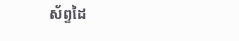ស័ព្ទដៃ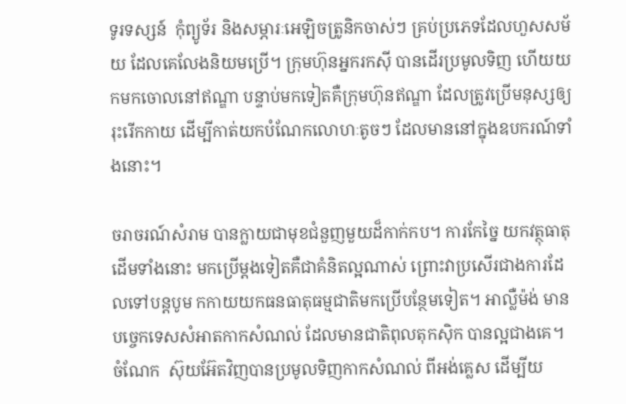ទូរទស្សន៍  កុំព្យូទ័រ និងសម្ភារៈអេឡិចត្រូនិកចាស់ៗ គ្រប់ប្រភេទដែលហួសសម័យ ដែលគេលែងនិយមប្រើ។ ក្រុមហ៊ុនអ្នករកស៊ី បានដើរប្រមូលទិញ ហើយយកមកចោលនៅឥណ្ឌា បន្ទាប់មកទៀតគឺក្រុមហ៊ុនឥណ្ឌា ដែលត្រូវប្រើមនុស្សឲ្យ រុះរើកកាយ ដើម្បីកាត់យកបំណែកលោហៈតូចៗ ដែលមាននៅក្នុងឧបករណ៍ទាំងនោះ។

ចរាចរណ៍សំរាម បានក្លាយជាមុខជំនួញមួយដ៏កាក់កប។ ការកែច្នៃ យកវត្ថុធាតុដើមទាំងនោះ មកប្រើម្តងទៀតគឺជាគំនិតល្អណាស់ ព្រោះវាប្រសើរជាងការដែលទៅបន្តបូម កកាយយកធនធាតុធម្មជាតិមកប្រើបន្ថែមទៀត។ អាល្លឺម៉ង់ មានបច្ចេកទេសសំអាតកាកសំណល់ ដែលមានជាតិពុលតុកស៊ិក បានល្អជាងគេ។ ចំណែក  ស៊ុយអ៊ែតវិញបានប្រមូលទិញកាកសំណល់ ពីអង់គ្លេស ដើម្បីយ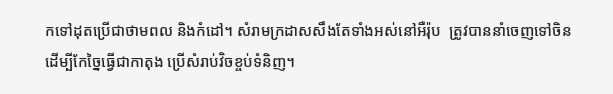កទៅដុតប្រើជាថាមពល និងកំដៅ។ សំរាមក្រដាសសឹងតែទាំងអស់នៅអឺរ៉ុប  ត្រូវបាននាំចេញទៅចិន ដើម្បីកែច្នៃធ្វើជាកាតុង ប្រើសំរាប់វិចខ្ចប់ទំនិញ។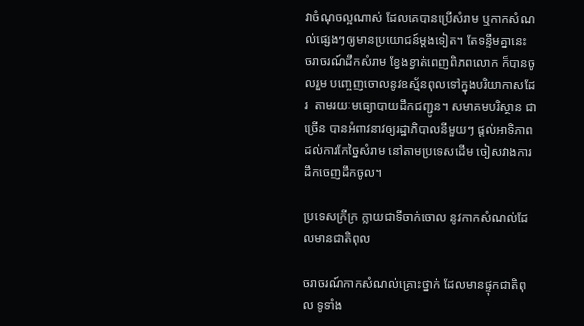វាចំណុចល្អណាស់ ដែលគេបានប្រើសំរាម ឬកាកសំណល់ផ្សេងៗឲ្យមានប្រយោជន៍ម្តងទៀត។ តែទន្ទឹមគ្នានេះ ចរាចរណ៍ដឹកសំរាម ខ្វែងខ្វាត់ពេញពិភពលោក ក៏បានចូលរួម បញ្ចេញចោលនូវឧស្ម័នពុលទៅក្នុងបរិយាកាសដែរ  តាមរយៈមធ្យោបាយដឹកជញ្ជូន។ សមាគមបរិស្ថាន ជាច្រើន បានអំពាវនាវឲ្យរដ្ឋាភិបាលនីមួយៗ ផ្តល់អាទិភាព ដល់ការកែច្នៃសំរាម នៅតាមប្រទេសដើម ចៀសវាងការដឹកចេញដឹកចូល។

ប្រទេសក្រីក្រ ក្លាយជាទីចាក់ចោល នូវកាកសំណល់ដែលមានជាតិពុល

ចរាចរណ៍កាកសំណល់គ្រោះថ្នាក់ ដែលមានផ្ទុកជាតិពុល ទូទាំង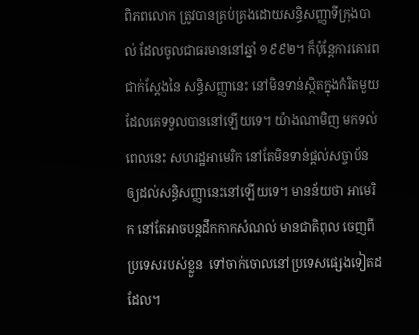ពិភពលោក ត្រូវបានគ្រប់គ្រងដោយសន្ធិសញ្ញាទីក្រុងបាល់ ដែលចូលជាធរមាននៅឆ្នាំ ១៩៩២។ ក៏ប៉ុន្តែការគោរពជាក់ស្តែងនៃ សន្ធិសញ្ញានេះ នៅមិនទាន់ស្ថិតក្នុងកំរិតមួយ ដែលគេទទួលបាននៅឡើយទេ។ យ៉ាងណាមិញ មកទល់ពេលនេះ សហរដ្ឋអាមេរិក នៅតែមិនទាន់ផ្តល់សច្ចាប័ន ឲ្យដល់សន្ធិសញ្ញានេះនៅឡើយទេ។ មានន័យថា អាមេរិក នៅតែអាចបន្តដឹកកាកសំណល់ មានជាតិពុល ចេញពីប្រទេសរបស់ខ្លួន  ទៅចាក់ចោលនៅប្រទេសផ្សេងទៀតដដែល។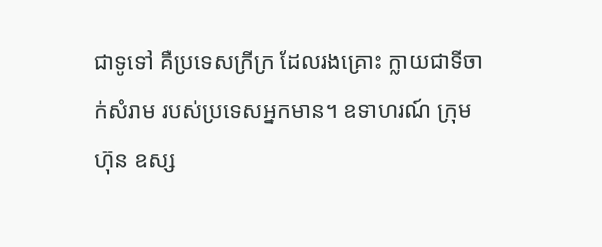ជាទូទៅ គឺប្រទេសក្រីក្រ ដែលរងគ្រោះ ក្លាយជាទីចាក់សំរាម របស់ប្រទេសអ្នកមាន។ ឧទាហរណ៍ ក្រុមហ៊ុន ឧស្ស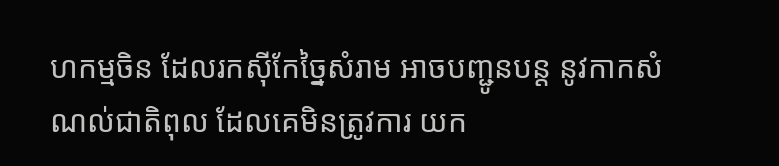ហកម្មចិន ដែលរកស៊ីកែច្នៃសំរាម អាចបញ្ជូនបន្ត នូវកាកសំណល់ជាតិពុល ដែលគេមិនត្រូវការ យក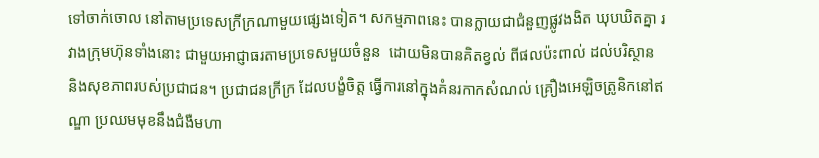ទៅចាក់ចោល នៅតាមប្រទេសក្រីក្រណាមួយផ្សេងទៀត។ សកម្មភាពនេះ បានក្លាយជាជំនួញផ្លូវងងិត ឃុបឃិតគ្នា រវាងក្រុមហ៊ុនទាំងនោះ ជាមួយអាជ្ញាធរតាមប្រទេសមួយចំនួន  ដោយមិនបានគិតខ្វល់ ពីផលប៉ះពាល់ ដល់បរិស្ថាន និងសុខភាពរបស់ប្រជាជន។ ប្រជាជនក្រីក្រ ដែលបង្ខំចិត្ត ធ្វើការនៅក្នុងគំនរកាកសំណល់ គ្រឿងអេឡិចត្រូនិកនៅឥណ្ឌា ប្រឈមមុខនឹងជំងឺមហា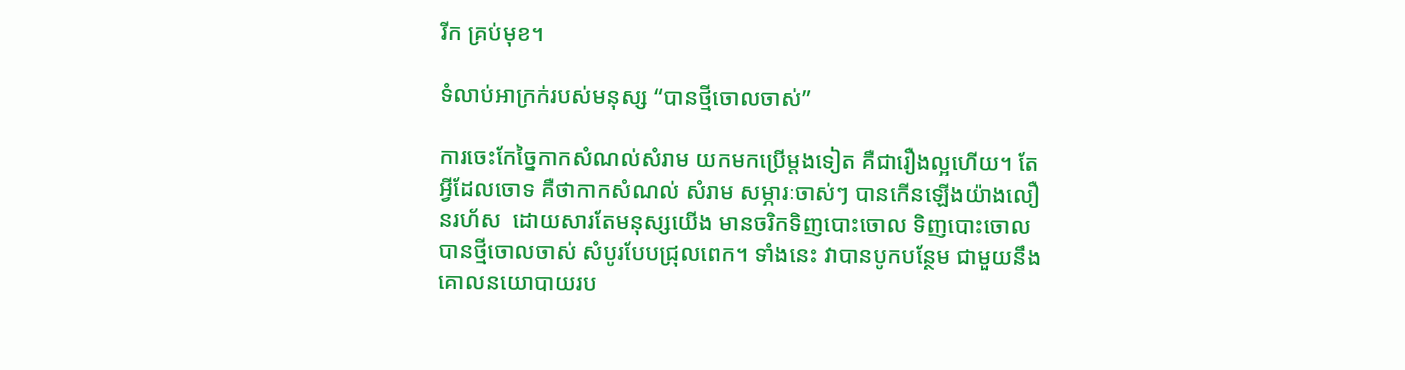រីក គ្រប់មុខ។

ទំលាប់អាក្រក់របស់មនុស្ស “បានថ្មីចោលចាស់”

ការចេះកែច្នៃកាកសំណល់សំរាម យកមកប្រើម្តងទៀត គឺជារឿងល្អហើយ។ តែអ្វីដែលចោទ គឺថាកាកសំណល់ សំរាម សម្ភារៈចាស់ៗ បានកើនឡើងយ៉ាងលឿនរហ័ស  ដោយសារតែមនុស្សយើង មានចរិកទិញបោះចោល ទិញបោះចោល  បានថ្មីចោលចាស់ សំបូរបែបជ្រុលពេក។ ទាំងនេះ វាបានបូកបន្ថែម ជាមួយនឹងគោលនយោបាយរប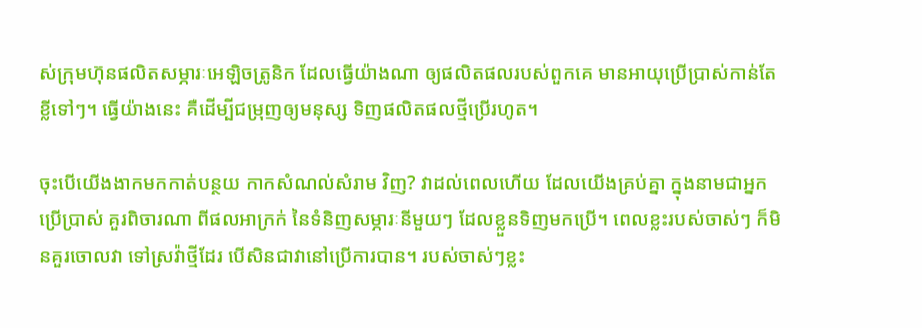ស់ក្រុមហ៊ុនផលិតសម្ភារៈអេឡិចត្រូនិក ដែលធ្វើយ៉ាងណា ឲ្យផលិតផលរបស់ពួកគេ មានអាយុប្រើប្រាស់កាន់តែ ខ្លីទៅៗ។ ធ្វើយ៉ាងនេះ គឺដើម្បីជម្រុញឲ្យមនុស្ស ទិញផលិតផលថ្មីប្រើរហូត។

ចុះបើយើងងាកមកកាត់បន្ថយ កាកសំណល់សំរាម វិញ? វាដល់ពេលហើយ ដែលយើងគ្រប់គ្នា ក្នុងនាមជាអ្នកប្រើប្រាស់ គួរពិចារណា ពីផលអាក្រក់ នៃទំនិញសម្ភារៈនីមួយៗ ដែលខ្លួនទិញមកប្រើ។ ពេលខ្លះរបស់ចាស់ៗ ក៏មិនគួរចោលវា ទៅស្រវ៉ាថ្មីដែរ បើសិនជាវានៅប្រើការបាន។ របស់ចាស់ៗខ្លះ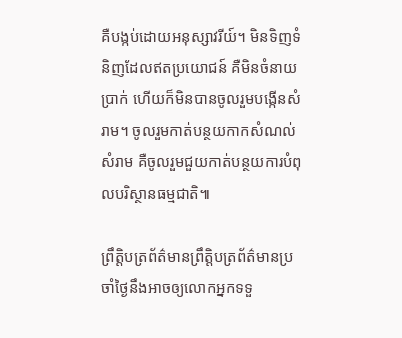គឺបង្កប់ដោយអនុស្សាវរីយ៍។ មិនទិញទំនិញដែលឥតប្រយោជន៍ គឺមិនចំនាយប្រាក់ ហើយក៏មិនបានចូលរួមបង្កើនសំរាម។ ចូលរួមកាត់បន្ថយកាកសំណល់សំរាម គឺចូលរួមជួយកាត់បន្ថយការបំពុលបរិស្ថានធម្មជាតិ៕

ព្រឹត្តិបត្រព័ត៌មានព្រឹត្តិបត្រព័ត៌មានប្រចាំថ្ងៃនឹងអាចឲ្យលោកអ្នកទទួ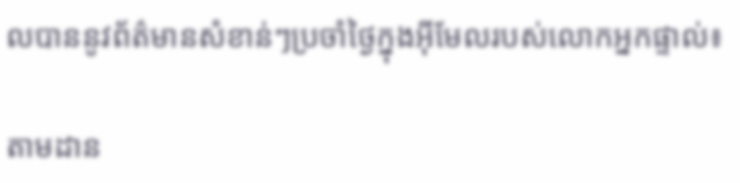លបាននូវព័ត៌មានសំខាន់ៗប្រចាំថ្ងៃក្នុងអ៊ីមែលរបស់លោកអ្នកផ្ទាល់៖

តាមដាន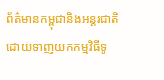ព័ត៌មានកម្ពុជានិងអន្តរជាតិដោយទាញយកកម្មវិធីទូ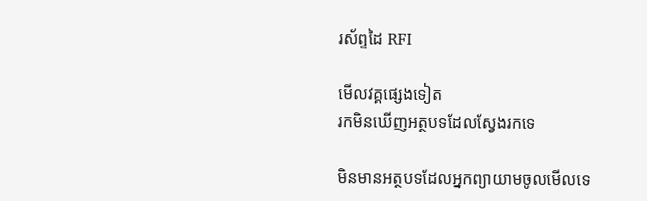រស័ព្ទដៃ RFI

មើលវគ្គផ្សេងទៀត
រកមិនឃើញអត្ថបទដែលស្វែងរកទេ

មិនមានអត្ថបទដែលអ្នកព្យាយាមចូលមើលទេ